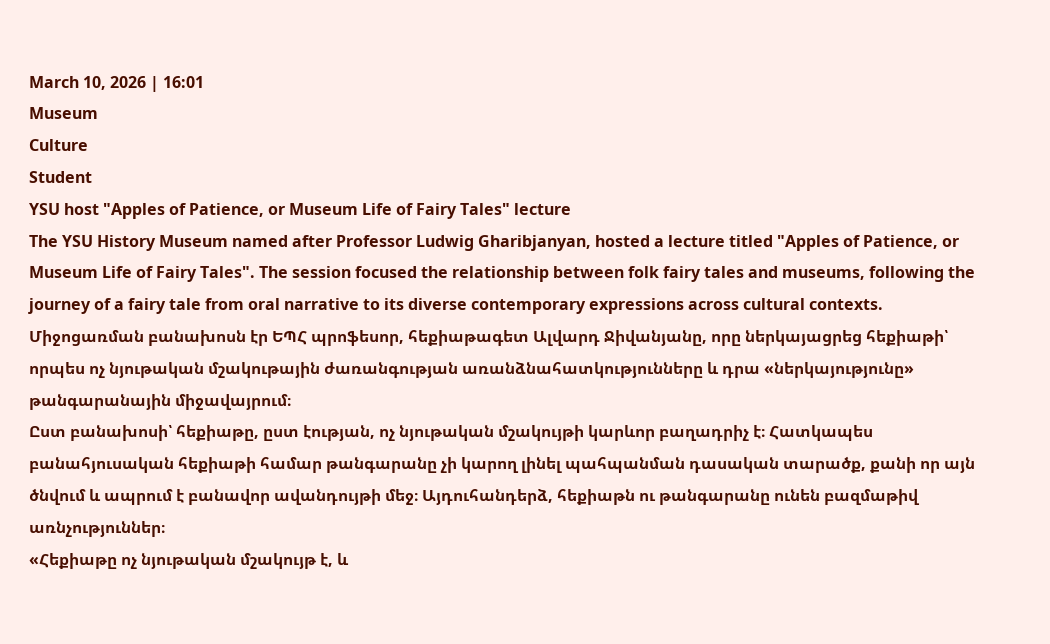March 10, 2026 | 16:01
Museum
Culture
Student
YSU host "Apples of Patience, or Museum Life of Fairy Tales" lecture
The YSU History Museum named after Professor Ludwig Gharibjanyan, hosted a lecture titled "Apples of Patience, or Museum Life of Fairy Tales". The session focused the relationship between folk fairy tales and museums, following the journey of a fairy tale from oral narrative to its diverse contemporary expressions across cultural contexts.
Միջոցառման բանախոսն էր ԵՊՀ պրոֆեսոր, հեքիաթագետ Ալվարդ Ջիվանյանը, որը ներկայացրեց հեքիաթի՝ որպես ոչ նյութական մշակութային ժառանգության առանձնահատկությունները և դրա «ներկայությունը» թանգարանային միջավայրում։
Ըստ բանախոսի՝ հեքիաթը, ըստ էության, ոչ նյութական մշակույթի կարևոր բաղադրիչ է։ Հատկապես բանահյուսական հեքիաթի համար թանգարանը չի կարող լինել պահպանման դասական տարածք, քանի որ այն ծնվում և ապրում է բանավոր ավանդույթի մեջ։ Այդուհանդերձ, հեքիաթն ու թանգարանը ունեն բազմաթիվ առնչություններ։
«Հեքիաթը ոչ նյութական մշակույթ է, և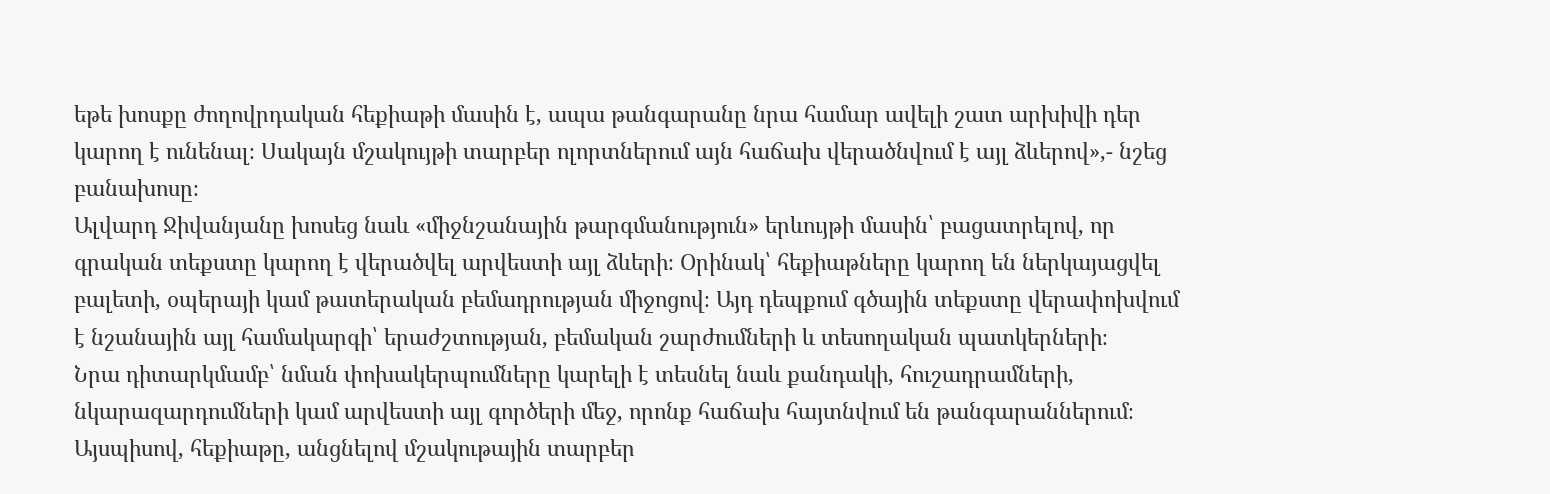եթե խոսքը ժողովրդական հեքիաթի մասին է, ապա թանգարանը նրա համար ավելի շատ արխիվի դեր կարող է ունենալ։ Սակայն մշակույթի տարբեր ոլորտներում այն հաճախ վերածնվում է այլ ձևերով»,- նշեց բանախոսը։
Ալվարդ Ջիվանյանը խոսեց նաև «միջնշանային թարգմանություն» երևույթի մասին՝ բացատրելով, որ գրական տեքստը կարող է վերածվել արվեստի այլ ձևերի։ Օրինակ՝ հեքիաթները կարող են ներկայացվել բալետի, օպերայի կամ թատերական բեմադրության միջոցով։ Այդ դեպքում գծային տեքստը վերափոխվում է նշանային այլ համակարգի՝ երաժշտության, բեմական շարժումների և տեսողական պատկերների։
Նրա դիտարկմամբ՝ նման փոխակերպումները կարելի է տեսնել նաև քանդակի, հուշադրամների, նկարազարդումների կամ արվեստի այլ գործերի մեջ, որոնք հաճախ հայտնվում են թանգարաններում։ Այսպիսով, հեքիաթը, անցնելով մշակութային տարբեր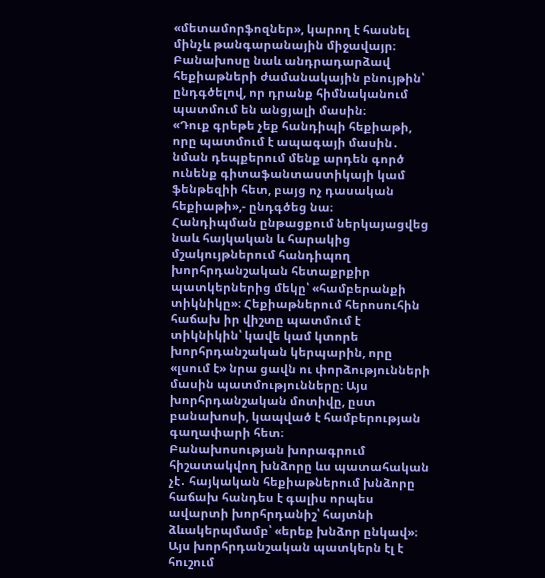«մետամորֆոզներ», կարող է հասնել մինչև թանգարանային միջավայր։
Բանախոսը նաև անդրադարձավ հեքիաթների ժամանակային բնույթին՝ ընդգծելով, որ դրանք հիմնականում պատմում են անցյալի մասին։
«Դուք գրեթե չեք հանդիպի հեքիաթի, որը պատմում է ապագայի մասին․ նման դեպքերում մենք արդեն գործ ունենք գիտաֆանտաստիկայի կամ ֆենթեզիի հետ, բայց ոչ դասական հեքիաթի»,- ընդգծեց նա։
Հանդիպման ընթացքում ներկայացվեց նաև հայկական և հարակից մշակույթներում հանդիպող խորհրդանշական հետաքրքիր պատկերներից մեկը՝ «համբերանքի տիկնիկը»։ Հեքիաթներում հերոսուհին հաճախ իր վիշտը պատմում է տիկնիկին՝ կավե կամ կտորե խորհրդանշական կերպարին, որը «լսում է» նրա ցավն ու փորձությունների մասին պատմությունները։ Այս խորհրդանշական մոտիվը, ըստ բանախոսի, կապված է համբերության գաղափարի հետ։
Բանախոսության խորագրում հիշատակվող խնձորը ևս պատահական չէ․ հայկական հեքիաթներում խնձորը հաճախ հանդես է գալիս որպես ավարտի խորհրդանիշ՝ հայտնի ձևակերպմամբ՝ «երեք խնձոր ընկավ»։ Այս խորհրդանշական պատկերն էլ է հուշում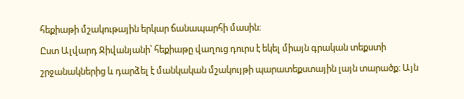հեքիաթի մշակութային երկար ճանապարհի մասին։
Ըստ Ալվարդ Ջիվանյանի՝ հեքիաթը վաղուց դուրս է եկել միայն գրական տեքստի շրջանակներից և դարձել է մանկական մշակույթի պարատեքստային լայն տարածք։ Այն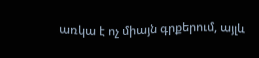առկա է ոչ միայն գրքերում, այլև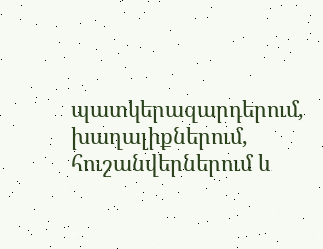պատկերազարդերում, խաղալիքներում, հուշանվերներում և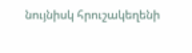նույնիսկ հրուշակեղենի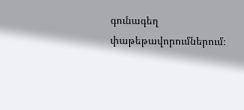գունագեղ փաթեթավորումներում։